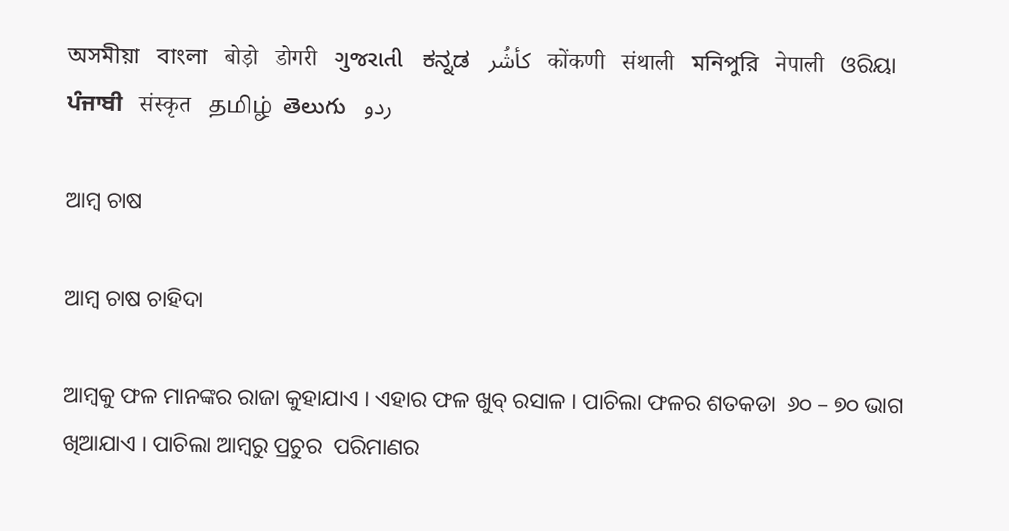অসমীয়া   বাংলা   बोड़ो   डोगरी   ગુજરાતી   ಕನ್ನಡ   كأشُر   कोंकणी   संथाली   মনিপুরি   नेपाली   ଓରିୟା   ਪੰਜਾਬੀ   संस्कृत   தமிழ்  తెలుగు   ردو

ଆମ୍ବ ଚାଷ

ଆମ୍ବ ଚାଷ ଚାହିଦା

ଆମ୍ବକୁ ଫଳ ମାନଙ୍କର ରାଜା କୁହାଯାଏ । ଏହାର ଫଳ ଖୁବ୍ ରସାଳ । ପାଚିଲା ଫଳର ଶତକଡା  ୬୦ – ୭୦ ଭାଗ ଖିଆଯାଏ । ପାଚିଲା ଆମ୍ବରୁ ପ୍ରଚୁର  ପରିମାଣର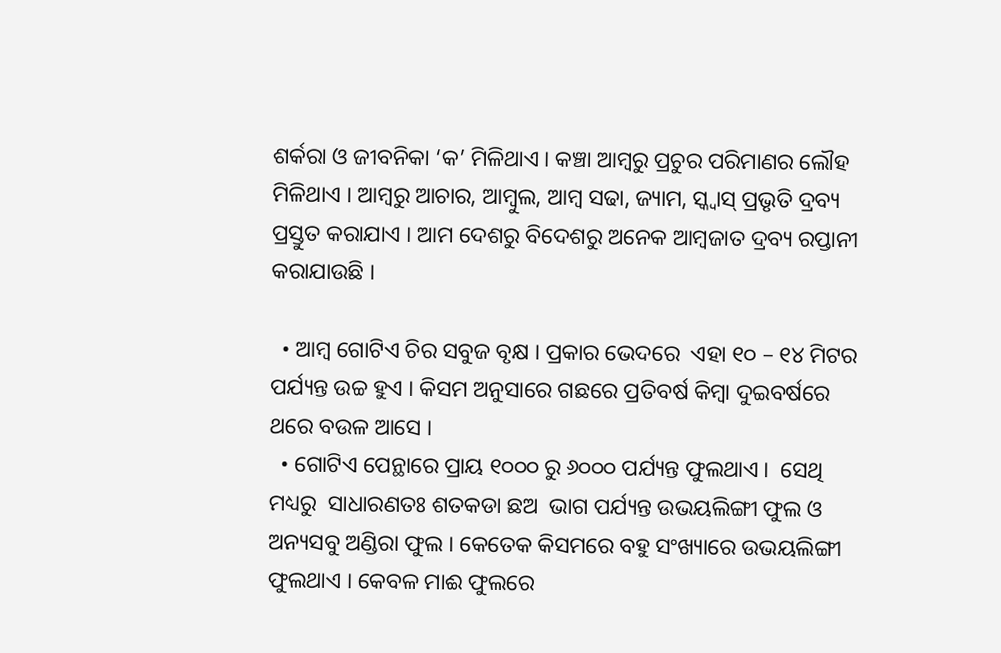ଶର୍କରା ଓ ଜୀବନିକା ‘କ’ ମିଳିଥାଏ । କଞ୍ଚା ଆମ୍ବରୁ ପ୍ରଚୁର ପରିମାଣର ଲୌହ ମିଳିଥାଏ । ଆମ୍ବରୁ ଆଚାର, ଆମ୍ବୁଲ, ଆମ୍ବ ସଢା, ଜ୍ୟାମ, ସ୍କ୍ୱାସ୍ ପ୍ରଭୃତି ଦ୍ରବ୍ୟ ପ୍ରସ୍ତୁତ କରାଯାଏ । ଆମ ଦେଶରୁ ବିଦେଶରୁ ଅନେକ ଆମ୍ବଜାତ ଦ୍ରବ୍ୟ ରପ୍ତାନୀ କରାଯାଉଛି ।

  • ଆମ୍ବ ଗୋଟିଏ ଚିର ସବୁଜ ବୃକ୍ଷ । ପ୍ରକାର ଭେଦରେ  ଏହା ୧୦ – ୧୪ ମିଟର ପର୍ଯ୍ୟନ୍ତ ଉଚ୍ଚ ହୁଏ । କିସମ ଅନୁସାରେ ଗଛରେ ପ୍ରତିବର୍ଷ କିମ୍ବା ଦୁଇବର୍ଷରେ ଥରେ ବଉଳ ଆସେ ।
  • ଗୋଟିଏ ପେନ୍ଥାରେ ପ୍ରାୟ ୧୦୦୦ ରୁ ୬୦୦୦ ପର୍ଯ୍ୟନ୍ତ ଫୁଲଥାଏ ।  ସେଥି ମଧ୍ୟରୁ  ସାଧାରଣତଃ ଶତକଡା ଛଅ  ଭାଗ ପର୍ଯ୍ୟନ୍ତ ଉଭୟଲିଙ୍ଗୀ ଫୁଲ ଓ ଅନ୍ୟସବୁ ଅଣ୍ଡିରା ଫୁଲ । କେତେକ କିସମରେ ବହୁ ସଂଖ୍ୟାରେ ଉଭୟଲିଙ୍ଗୀ ଫୁଲଥାଏ । କେବଳ ମାଈ ଫୁଲରେ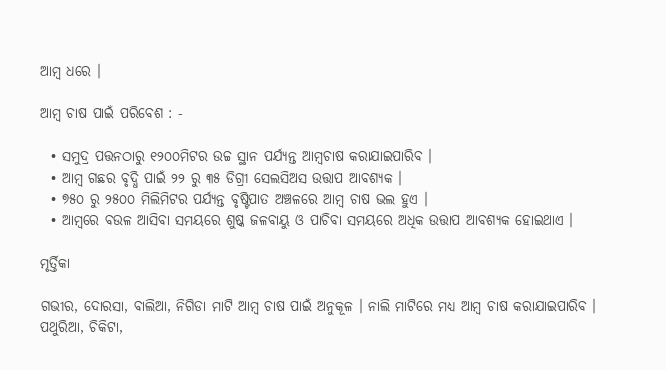ଆମ୍ବ ଧରେ ।

ଆମ୍ବ ଚାଷ ପାଇଁ ପରିବେଶ : -

  • ସମୁଦ୍ର ପତ୍ତନଠାରୁ ୧୨୦୦ମିଟର ଉଚ୍ଚ ସ୍ଥାନ ପର୍ଯ୍ୟନ୍ତ ଆମ୍ବଚାଷ କରାଯାଇପାରିବ ।
  • ଆମ୍ବ ଗଛର ବୃଦ୍ଧି ପାଇଁ ୨୨ ରୁ ୩୫ ଡିଗ୍ରୀ ସେଲସିଅସ ଉତ୍ତାପ ଆବଶ୍ୟକ ।
  • ୭୫୦ ରୁ ୨୫୦୦ ମିଲିମିଟର ପର୍ଯ୍ୟନ୍ତ ବୃଷ୍ଟିପାତ ଅଞ୍ଚଳରେ ଆମ୍ବ ଚାଷ ଭଲ ହୁଏ ।
  • ଆମ୍ବରେ ବଉଳ ଆସିବା ସମୟରେ ଶୁଷ୍କ ଜଳବାୟୁ ଓ ପାଚିବା ସମୟରେ ଅଧିକ ଉତ୍ତାପ ଆବଶ୍ୟକ ହୋଇଥାଏ ।

ମୃର୍ତ୍ତିକା

ଗଭୀର, ଦୋରସା, ବାଲିଆ, ନିଗିଡା ମାଟି ଆମ୍ବ ଚାଷ ପାଇଁ ଅନୁକୂଳ । ନାଲି ମାଟିରେ ମଧ୍ୟ ଆମ୍ବ ଚାଷ କରାଯାଇପାରିବ ।  ପଥୁରିଆ, ଚିକିଟା,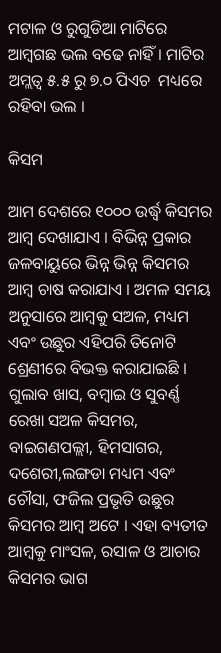ମଟାଳ ଓ ରୁଗୁଡିଆ ମାଟିରେ ଆମ୍ବଗଛ ଭଲ ବଢେ ନାହିଁ । ମାଟିର ଅମ୍ଲତ୍ଵ ୫.୫ ରୁ ୭.୦ ପିଏଚ  ମଧ୍ୟରେ ରହିବା ଭଲ ।

କିସମ

ଆମ ଦେଶରେ ୧୦୦୦ ଉର୍ଦ୍ଧ୍ଵ କିସମର ଆମ୍ବ ଦେଖାଯାଏ । ବିଭିନ୍ନ ପ୍ରକାର ଜଳବାୟୁରେ ଭିନ୍ନ ଭିନ୍ନ କିସମର ଆମ୍ବ ଚାଷ କରାଯାଏ । ଅମଳ ସମୟ ଅନୁସାରେ ଆମ୍ବକୁ ସଅଳ, ମଧ୍ୟମ ଏବଂ ଉଛୁର ଏହିପରି ତିନୋଟି ଶ୍ରେଣୀରେ ବିଭକ୍ତ କରାଯାଇଛି । ଗୁଲାବ ଖାସ, ବମ୍ବାଇ ଓ ସୁବର୍ଣ୍ଣ ରେଖା ସଅଳ କିସମର, ବାଇଗଣପଲ୍ଲୀ, ହିମସାଗର, ଦଶେରୀ,ଲଙ୍ଗଡା ମଧ୍ୟମ ଏବଂ ଚୌସା, ଫଜିଲ ପ୍ରଭୃତି ଉଛୁର କିସମର ଆମ୍ବ ଅଟେ । ଏହା ବ୍ୟତୀତ ଆମ୍ବକୁ ମାଂସଳ, ରସାଳ ଓ ଆଚାର କିସମର ଭାଗ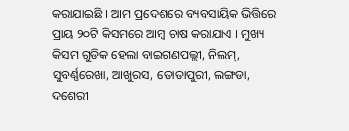କରାଯାଇଛି । ଆମ ପ୍ରଦେଶରେ ବ୍ୟବସାୟିକ ଭିତ୍ତିରେ ପ୍ରାୟ ୨୦ଟି କିସମରେ ଆମ୍ବ ଚାଷ କରାଯାଏ । ମୁଖ୍ୟ କିସମ ଗୁଡିକ ହେଲା ବାଇଗଣପଲ୍ଲୀ, ନିଲମ୍, ସୁବର୍ଣ୍ଣରେଖା, ଆଖୁରସ, ତୋତାପୁରୀ, ଲଙ୍ଗଡା, ଦଶେରୀ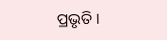ପ୍ରଭୃତି ।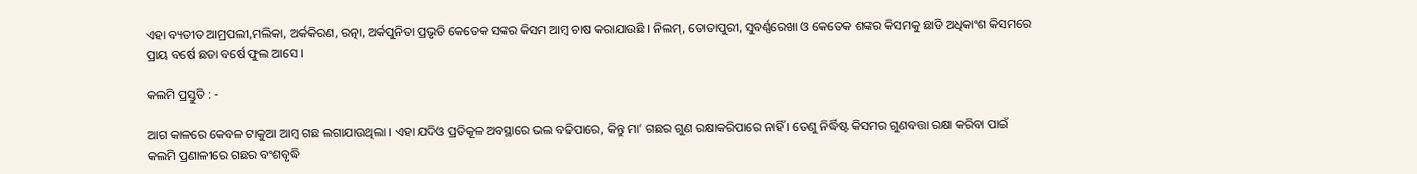ଏହା ବ୍ୟତୀତ ଆମ୍ରପଲୀ,ମଲିକା, ଅର୍କକିରଣ, ରତ୍ନା, ଅର୍କପୁନିତା ପ୍ରଭୃତି କେତେକ ସଙ୍କର କିସମ ଆମ୍ବ ଚାଷ କରାଯାଉଛି । ନିଲମ୍, ତୋତାପୁରୀ, ସୁବର୍ଣ୍ଣରେଖା ଓ କେତେକ ଶଙ୍କର କିସମକୁ ଛାଡି ଅଧିକାଂଶ କିସମରେ ପ୍ରାୟ ବର୍ଷେ ଛଡା ବର୍ଷେ ଫୁଲ ଆସେ ।

କଲମି ପ୍ରସ୍ତୁତି : -

ଆଗ କାଳରେ କେବଳ ଟାକୁଆ ଆମ୍ବ ଗଛ ଲଗାଯାଉଥିଲା । ଏହା ଯଦିଓ ପ୍ରତିକୂଳ ଅବସ୍ଥାରେ ଭଲ ବଢିପାରେ, କିନ୍ତୁ ମା’ ଗଛର ଗୁଣ ରକ୍ଷାକରିପାରେ ନାହିଁ । ତେଣୁ ନିର୍ଦ୍ଧିଷ୍ଟ କିସମର ଗୁଣବତ୍ତା ରକ୍ଷା କରିବା ପାଇଁ କଲମି ପ୍ରଣାଳୀରେ ଗଛର ବଂଶବୃଦ୍ଧି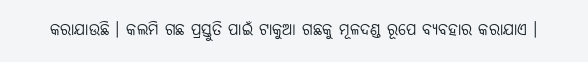କରାଯାଉଛି । କଲମି ଗଛ ପ୍ରସ୍ତୁତି ପାଇଁ ଟାକୁଆ ଗଛକୁ ମୂଳଦଣ୍ଡ ରୂପେ ବ୍ୟବହାର କରାଯାଏ ।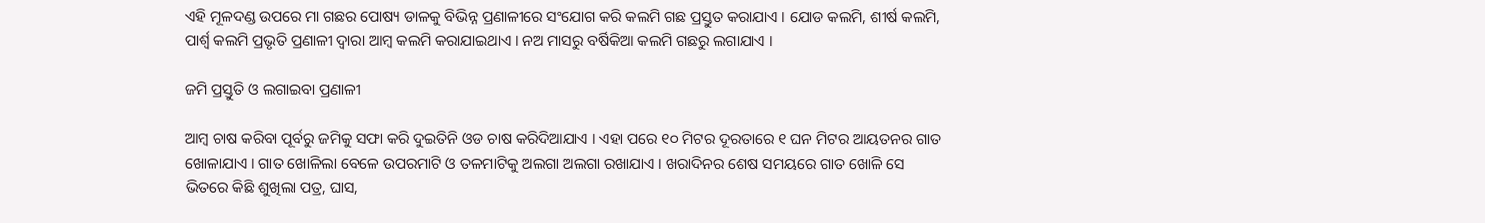ଏହି ମୂଳଦଣ୍ଡ ଉପରେ ମା ଗଛର ପୋଷ୍ୟ ଡାଳକୁ ବିଭିନ୍ନ ପ୍ରଣାଳୀରେ ସଂଯୋଗ କରି କଲମି ଗଛ ପ୍ରସ୍ତୁତ କରାଯାଏ । ଯୋଡ କଲମି, ଶୀର୍ଷ କଲମି, ପାର୍ଶ୍ଵ କଲମି ପ୍ରଭୃତି ପ୍ରଣାଳୀ ଦ୍ଵାରା ଆମ୍ବ କଲମି କରାଯାଇଥାଏ । ନଅ ମାସରୁ ବର୍ଷିକିଆ କଲମି ଗଛରୁ ଲଗାଯାଏ ।

ଜମି ପ୍ରସ୍ତୁତି ଓ ଲଗାଇବା ପ୍ରଣାଳୀ

ଆମ୍ବ ଚାଷ କରିବା ପୂର୍ବରୁ ଜମିକୁ ସଫା କରି ଦୁଇତିନି ଓଡ ଚାଷ କରିଦିଆଯାଏ । ଏହା ପରେ ୧୦ ମିଟର ଦୂରତାରେ ୧ ଘନ ମିଟର ଆୟତନର ଗାତ ଖୋଳାଯାଏ । ଗାତ ଖୋଳିଲା ବେଳେ ଉପରମାଟି ଓ ତଳମାଟିକୁ ଅଲଗା ଅଲଗା ରଖାଯାଏ । ଖରାଦିନର ଶେଷ ସମୟରେ ଗାତ ଖୋଳି ସେ ଭିତରେ କିଛି ଶୁଖିଲା ପତ୍ର, ଘାସ,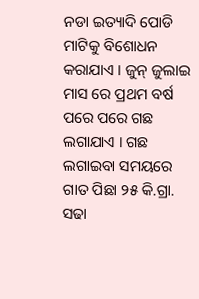ନଡା ଇତ୍ୟାଦି ପୋଡି ମାଟିକୁ ବିଶୋଧନ କରାଯାଏ । ଜୁନ୍ ଜୁଲାଇ ମାସ ରେ ପ୍ରଥମ ବର୍ଷ ପରେ ପରେ ଗଛ ଲଗାଯାଏ । ଗଛ ଲଗାଇବା ସମୟରେ ଗାତ ପିଛା ୨୫ କି.ଗ୍ରା. ସଢା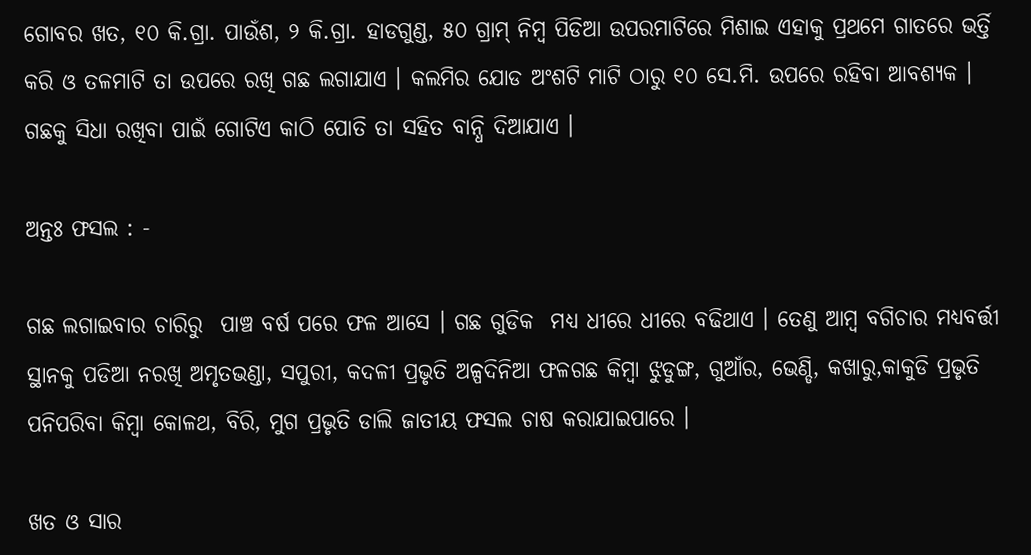ଗୋବର ଖତ, ୧୦ କି.ଗ୍ରା. ପାଉଁଶ, ୨ କି.ଗ୍ରା. ହାଡଗୁଣ୍ଡ, ୫୦ ଗ୍ରାମ୍ ନିମ୍ବ ପିଡିଆ ଉପରମାଟିରେ ମିଶାଇ ଏହାକୁ ପ୍ରଥମେ ଗାତରେ ଭର୍ତ୍ତି କରି ଓ ତଳମାଟି ତା ଉପରେ ରଖି ଗଛ ଲଗାଯାଏ । କଲମିର ଯୋଡ ଅଂଶଟି ମାଟି ଠାରୁ ୧୦ ସେ.ମି. ଉପରେ ରହିବା ଆବଶ୍ୟକ । ଗଛକୁ ସିଧା ରଖିବା ପାଇଁ ଗୋଟିଏ କାଠି ପୋତି ତା ସହିତ ବାନ୍ଧି ଦିଆଯାଏ ।

ଅନ୍ତଃ ଫସଲ : -

ଗଛ ଲଗାଇବାର ଚାରିରୁ  ପାଞ୍ଚ ବର୍ଷ ପରେ ଫଳ ଆସେ । ଗଛ ଗୁଡିକ  ମଧ୍ୟ ଧୀରେ ଧୀରେ ବଢିଥାଏ । ତେଣୁ ଆମ୍ବ ବଗିଚାର ମଧ୍ୟବର୍ତ୍ତୀ ସ୍ଥାନକୁ ପଡିଆ ନରଖି ଅମୃତଭଣ୍ଡା, ସପୁରୀ, କଦଳୀ ପ୍ରଭୃତି ଅଳ୍ପଦିନିଆ ଫଳଗଛ କିମ୍ବା ଝୁଡୁଙ୍ଗ, ଗୁଆଁର, ଭେଣ୍ଡି, କଖାରୁ,କାକୁଡି ପ୍ରଭୃତି ପନିପରିବା କିମ୍ବା କୋଳଥ, ବିରି, ମୁଗ ପ୍ରଭୃତି ଡାଲି ଜାତୀୟ ଫସଲ ଚାଷ କରାଯାଇପାରେ ।

ଖତ ଓ ସାର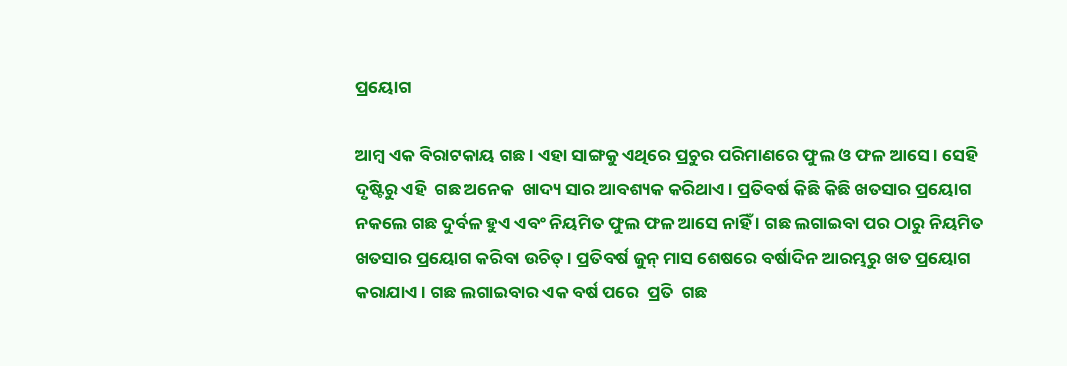ପ୍ରୟୋଗ

ଆମ୍ବ ଏକ ବିରାଟକାୟ ଗଛ । ଏହା ସାଙ୍ଗକୁ ଏଥିରେ ପ୍ରଚୁର ପରିମାଣରେ ଫୁଲ ଓ ଫଳ ଆସେ । ସେହି ଦୃଷ୍ଟିରୁ ଏହି  ଗଛ ଅନେକ  ଖାଦ୍ୟ ସାର ଆବଶ୍ୟକ କରିଥାଏ । ପ୍ରତିବର୍ଷ କିଛି କିଛି ଖତସାର ପ୍ରୟୋଗ ନକଲେ ଗଛ ଦୁର୍ବଳ ହୁଏ ଏବଂ ନିୟମିତ ଫୁଲ ଫଳ ଆସେ ନାହିଁ । ଗଛ ଲଗାଇବା ପର ଠାରୁ ନିୟମିତ ଖତସାର ପ୍ରୟୋଗ କରିବା ଉଚିତ୍ । ପ୍ରତିବର୍ଷ ଜୁନ୍ ମାସ ଶେଷରେ ବର୍ଷାଦିନ ଆରମ୍ଭରୁ ଖତ ପ୍ରୟୋଗ କରାଯାଏ । ଗଛ ଲଗାଇବାର ଏକ ବର୍ଷ ପରେ  ପ୍ରତି  ଗଛ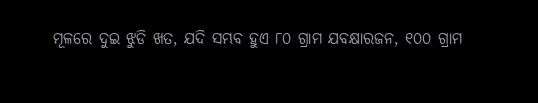ମୂଳରେ ଦୁଇ ଝୁଡି ଖତ, ଯଦି ସମ୍ଭବ ହୁଏ ୮୦ ଗ୍ରାମ ଯବକ୍ଷାରଜନ, ୧୦୦ ଗ୍ରାମ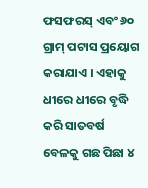ଫସଫରସ୍ ଏବଂ ୬୦ ଗ୍ରାମ୍ ପଟାସ ପ୍ରୟୋଗ କରାଯାଏ । ଏହାକୁ ଧୀରେ ଧୀରେ ବୃଦ୍ଧି କରି ସାତବର୍ଷ ବେଳକୁ ଗଛ ପିଛା ୪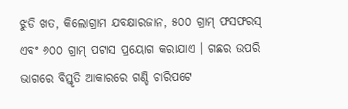ଝୁଡି ଖତ, କିଲୋଗ୍ରାମ ଯବକ୍ଷାରଜାନ, ୫୦୦ ଗ୍ରାମ୍ ଫସଫରସ୍ ଏବଂ ୬୦୦ ଗ୍ରାମ୍ ପଟାସ ପ୍ରୟୋଗ କରାଯାଏ । ଗଛର ଉପରି ଭାଗରେ ବିସ୍ତୃତି ଆକାରରେ ଗଣ୍ଡି ଚାରିପଟେ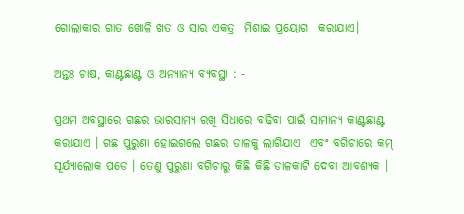ଗୋଲାକାର ଗାତ ଖୋଳି ଖତ ଓ ସାର ଏକତ୍ର  ମିଶାଇ ପ୍ରୟୋଗ  କରାଯାଏ।

ଅନ୍ତଃ ଚାଷ, କାଣ୍ଟଛାଣ୍ଟ ଓ ଅନ୍ୟାନ୍ୟ ବ୍ୟବସ୍ଥା : -

ପ୍ରଥମ ଅବସ୍ଥାରେ ଗଛର ଭାରସାମ୍ୟ ରଖି ସିଧାରେ ବଢିବା ପାଇଁ ସାମାନ୍ୟ କାଣ୍ଟଛାଣ୍ଟ କରାଯାଏ । ଗଛ ପୁରୁଣା ହୋଇଗଲେ ଗଛର ଡାଳକୁ ଲାଗିଯାଏ  ଏବଂ ବଗିଚାରେ କମ୍ ସୂର୍ଯ୍ୟାଲୋକ ପଡେ । ତେଣୁ ପୁରୁଣା ବଗିଚାରୁ କିଛି କିଛି ଡାଳକାଟି ଦେବା ଆବଶ୍ୟକ ।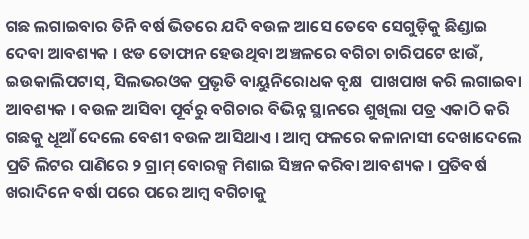ଗଛ ଲଗାଇବାର ତିନି ବର୍ଷ ଭିତରେ ଯଦି ବଉଳ ଆସେ ତେବେ ସେଗୁଡ଼ିକୁ ଛିଣ୍ଡାଇ ଦେବା ଆବଶ୍ୟକ । ଝଡ ତୋଫାନ ହେଉଥିବା ଅଞ୍ଚଳରେ ବଗିଚା ଚାରିପଟେ ଝାଉଁ, ଇଉକାଲିପଟାସ୍, ସିଲଭରଓକ ପ୍ରଭୃତି ବାୟୁନିରୋଧକ ବୃକ୍ଷ  ପାଖପାଖ କରି ଲଗାଇବା ଆବଶ୍ୟକ । ବଉଳ ଆସିବା ପୂର୍ବରୁ ବଗିଚାର ବିଭିନ୍ନ ସ୍ଥାନରେ ଶୁଖିଲା ପତ୍ର ଏକାଠି କରି ଗଛକୁ ଧୂଆଁ ଦେଲେ ବେଶୀ ବଉଳ ଆସିଥାଏ । ଆମ୍ବ ଫଳରେ କଳାନାସୀ ଦେଖାଦେଲେ ପ୍ରତି ଲିଟର ପାଣିରେ ୨ ଗ୍ରାମ୍ ବୋରକ୍ସ ମିଶାଇ ସିଞ୍ଚନ କରିବା ଆବଶ୍ୟକ । ପ୍ରତିବର୍ଷ ଖରାଦିନେ ବର୍ଷା ପରେ ପରେ ଆମ୍ବ ବଗିଚାକୁ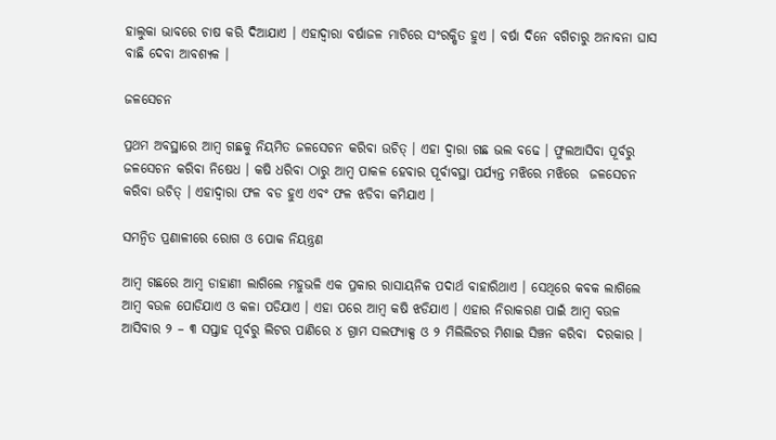ହାଲୁକା ଭାବରେ ଚାଷ କରି ଦିଆଯାଏ । ଏହାଦ୍ୱାରା ବର୍ଷାଜଳ ମାଟିରେ ସଂରକ୍ଷିତ ହୁଏ । ବର୍ଷା ଦିନେ ବଗିଚାରୁ ଅନାବନା ଘାସ ବାଛି ଦେବା ଆବଶ୍ୟକ ।

ଜଳସେଚନ

ପ୍ରଥମ ଅବସ୍ଥାରେ ଆମ୍ବ ଗଛକୁ ନିୟମିତ ଜଳସେଚନ କରିବା ଉଚିତ୍ । ଏହା ଦ୍ଵାରା ଗଛ ଭଲ ବଢେ । ଫୁଲଆସିବା ପୂର୍ବରୁ ଜଳସେଚନ କରିବା ନିଷେଧ । କଷି ଧରିବା ଠାରୁ ଆମ୍ବ ପାକଳ ହେବାର ପୂର୍ବାବସ୍ଥା ପର୍ଯ୍ୟନ୍ତ ମଝିରେ ମଝିରେ  ଜଳସେଚନ କରିବା ଉଚିତ୍ । ଏହାଦ୍ଵାରା ଫଳ ବଡ ହୁଏ ଏବଂ ଫଳ ଝଡିବା କମିଯାଏ ।

ସମନ୍ଵିତ ପ୍ରଣାଳୀରେ ରୋଗ ଓ ପୋକ ନିୟନ୍ତ୍ରଣ

ଆମ୍ବ ଗଛରେ ଆମ୍ବ ଡାହାଣୀ ଲାଗିଲେ ମହୁଭଳି ଏକ ପ୍ରକାର ରାସାୟନିକ ପଦାର୍ଥ ବାହାରିଥାଏ । ସେଥିରେ କବକ ଲାଗିଲେ ଆମ୍ବ ବଉଳ ପୋଡିଯାଏ ଓ କଳା ପଡିଯାଏ । ଏହା ପରେ ଆମ୍ବ କଷି ଝଡିଯାଏ । ଏହାର ନିରାକରଣ ପାଇଁ ଆମ୍ବ ବଉଳ ଆସିବାର ୨ – ୩ ସପ୍ତାହ ପୂର୍ବରୁ ଲିଟର ପାଣିରେ ୪ ଗ୍ରାମ ସଲଫ୍ୟାକ୍ସ ଓ ୨ ମିଲିଲିଟର ମିଶାଇ ସିଞ୍ଚନ କରିବା  ଦରକାର ।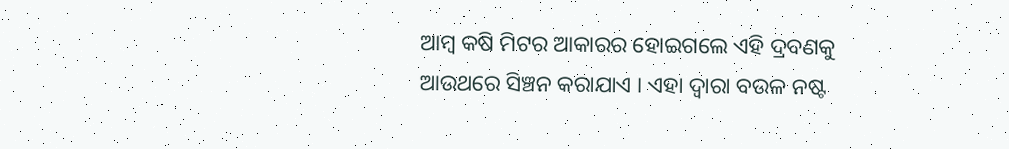ଆମ୍ବ କଷି ମିଟର ଆକାରର ହୋଇଗଲେ ଏହି ଦ୍ରବଣକୁ ଆଉଥରେ ସିଞ୍ଚନ କରାଯାଏ । ଏହା ଦ୍ଵାରା ବଉଳ ନଷ୍ଟ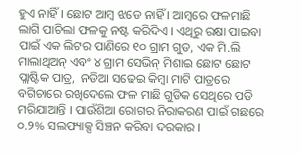ହୁଏ ନାହିଁ । ଛୋଟ ଆମ୍ବ ଝଡେ ନାହିଁ । ଆମ୍ବରେ ଫଳମାଛି ଲାଗି ପାଚିଲା ଫଳକୁ ନଷ୍ଟ କରିଦିଏ । ଏଥିରୁ ରକ୍ଷା ପାଇବା ପାଇଁ ଏକ ଲିଟର ପାଣିରେ ୧୦ ଗ୍ରାମ ଗୁଡ, ଏକ ମି.ଲି ମାଲାଥିଅନ୍ ଏବଂ ୪ ଗ୍ରାମ ସେଭିନ୍ ମିଶାଇ ଛୋଟ ଛୋଟ ପ୍ଲାଷ୍ଟିକ ପାତ୍ର,  ନଡିଆ ସଢେଇ କିମ୍ବା ମାଟି ପାତ୍ରରେ ବଗିଚାରେ ରଖିଦେଲେ ଫଳ ମାଛି ଗୁଡିକ ସେଥିରେ ପଡି ମରିଯାଆନ୍ତି । ପାଉଁଶିଆ ରୋଗର ନିରାକରଣ ପାଇଁ ଗଛରେ ୦.୨% ସଲଫ୍ୟାକ୍ସ ସିଞ୍ଚନ କରିବା ଦରକାର ।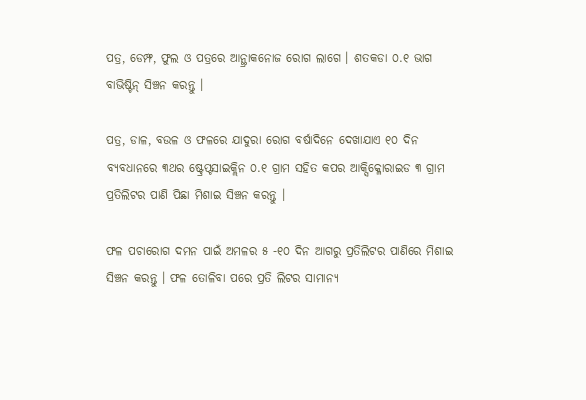ପତ୍ର, ଡେମ୍ଫ, ଫୁଲ ଓ ପତ୍ରରେ ଆନ୍ଥ୍ରାକନୋଜ ରୋଗ ଲାଗେ । ଶତକଡା ୦.୧ ଭାଗ ବାଭିଷ୍ଟିନ୍ ସିଞ୍ଚନ କରନ୍ତୁ ।

ପତ୍ର, ଡାଳ, ବଉଳ ଓ ଫଳରେ ଯାଦୁରା ରୋଗ ବର୍ଷାଦିନେ ଦେଖାଯାଏ ୧୦ ଦିନ ବ୍ୟବଧାନରେ ୩ଥର ଷ୍ଟ୍ରେପ୍ଟସାଇକ୍ଲିନ ୦.୧ ଗ୍ରାମ ସହିତ କପର ଆକ୍ସିକ୍ଳୋରାଇଡ ୩ ଗ୍ରାମ  ପ୍ରତିଲିଟର ପାଣି ପିଛା ମିଶାଇ ସିଞ୍ଚନ କରନ୍ତୁ ।

ଫଳ ପଚାରୋଗ ଦମନ ପାଇଁ ଅମଳର ୫ -୧୦ ଦିନ ଆଗରୁ ପ୍ରତିଲିଟର ପାଣିରେ ମିଶାଇ ସିଞ୍ଚନ କରନ୍ତୁ । ଫଳ ତୋଳିବା ପରେ ପ୍ରତି ଲିଟର ସାମାନ୍ୟ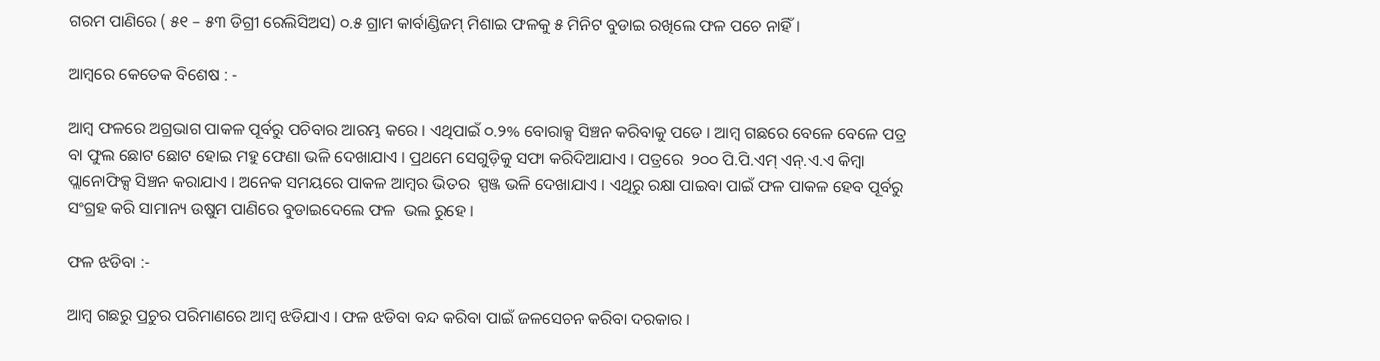ଗରମ ପାଣିରେ ( ୫୧ – ୫୩ ଡିଗ୍ରୀ ରେଲିସିଅସ) ୦.୫ ଗ୍ରାମ କାର୍ବାଣ୍ଡିଜମ୍ ମିଶାଇ ଫଳକୁ ୫ ମିନିଟ ବୁଡାଇ ରଖିଲେ ଫଳ ପଚେ ନାହିଁ ।

ଆମ୍ବରେ କେତେକ ବିଶେଷ : -

ଆମ୍ବ ଫଳରେ ଅଗ୍ରଭାଗ ପାକଳ ପୂର୍ବରୁ ପଚିବାର ଆରମ୍ଭ କରେ । ଏଥିପାଇଁ ୦.୨% ବୋରାକ୍ସ ସିଞ୍ଚନ କରିବାକୁ ପଡେ । ଆମ୍ବ ଗଛରେ ବେଳେ ବେଳେ ପତ୍ର ବା ଫୁଲ ଛୋଟ ଛୋଟ ହୋଇ ମହୁ ଫେଣା ଭଳି ଦେଖାଯାଏ । ପ୍ରଥମେ ସେଗୁଡ଼ିକୁ ସଫା କରିଦିଆଯାଏ । ପତ୍ରରେ  ୨୦୦ ପି.ପି.ଏମ୍ ଏନ୍.ଏ.ଏ କିମ୍ବା ପ୍ଲାନୋଫିକ୍ସ ସିଞ୍ଚନ କରାଯାଏ । ଅନେକ ସମୟରେ ପାକଳ ଆମ୍ବର ଭିତର  ସ୍ପଞ୍ଜ ଭଳି ଦେଖାଯାଏ । ଏଥିରୁ ରକ୍ଷା ପାଇବା ପାଇଁ ଫଳ ପାକଳ ହେବ ପୂର୍ବରୁ ସଂଗ୍ରହ କରି ସାମାନ୍ୟ ଉଷୁମ ପାଣିରେ ବୁଡାଇଦେଲେ ଫଳ  ଭଲ ରୁହେ ।

ଫଳ ଝଡିବା :-

ଆମ୍ବ ଗଛରୁ ପ୍ରଚୁର ପରିମାଣରେ ଆମ୍ବ ଝଡିଯାଏ । ଫଳ ଝଡିବା ବନ୍ଦ କରିବା ପାଇଁ ଜଳସେଚନ କରିବା ଦରକାର ।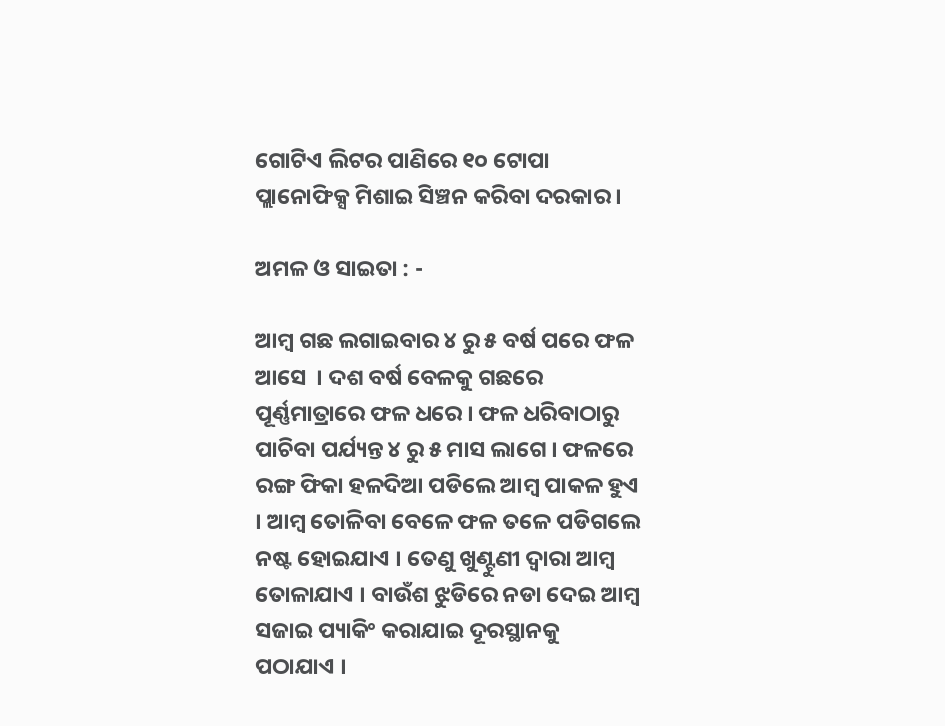ଗୋଟିଏ ଲିଟର ପାଣିରେ ୧୦ ଟୋପା ପ୍ଲାନୋଫିକ୍ସ ମିଶାଇ ସିଞ୍ଚନ କରିବା ଦରକାର ।

ଅମଳ ଓ ସାଇତା : -

ଆମ୍ବ ଗଛ ଲଗାଇବାର ୪ ରୁ ୫ ବର୍ଷ ପରେ ଫଳ ଆସେ  । ଦଶ ବର୍ଷ ବେଳକୁ ଗଛରେ ପୂର୍ଣ୍ଣମାତ୍ରାରେ ଫଳ ଧରେ । ଫଳ ଧରିବାଠାରୁ ପାଚିବା ପର୍ଯ୍ୟନ୍ତ ୪ ରୁ ୫ ମାସ ଲାଗେ । ଫଳରେ ରଙ୍ଗ ଫିକା ହଳଦିଆ ପଡିଲେ ଆମ୍ବ ପାକଳ ହୁଏ । ଆମ୍ବ ତୋଳିବା ବେଳେ ଫଳ ତଳେ ପଡିଗଲେ ନଷ୍ଟ ହୋଇଯାଏ । ତେଣୁ ଖୁଣ୍ଟୁଣୀ ଦ୍ଵାରା ଆମ୍ବ ତୋଳାଯାଏ । ବାଉଁଶ ଝୁଡିରେ ନଡା ଦେଇ ଆମ୍ବ ସଜାଇ ପ୍ୟାକିଂ କରାଯାଇ ଦୂରସ୍ଥାନକୁ ପଠାଯାଏ ।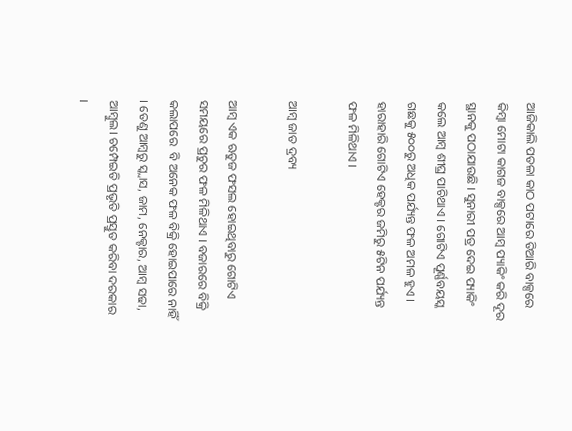ଆଜିକାଲି ପତଳା କାଠ ପଟାରେ ତିଆରି ବାକ୍ସରେ କିମ୍ବା ମୋଟା କାଗଜ ବାକ୍ସରେ ଆମ୍ବ ପ୍ୟାକିଂ କରି ଦୂର ସ୍ଥାନକୁ ପଠାଯାଉଛି । ସୁନାରୀ ପତ୍ର ଦେଇ ପ୍ୟାକିଂ କଲେ ଆମ୍ବ ଶୀଘ୍ର ପାଚିଥାଏ । ଗୋଟିଏ ପୂର୍ଣ୍ଣବୟସ୍କ ଗଛକୁ ୫୦୦ରୁ ଅଧିକ ପର୍ଯ୍ୟନ୍ତ ଫଳ ଅମଳ ହୁଏ । ହାରାହାରି ଗୋଟିଏ ହେକ୍ଟର ଜମିରୁ ୫ଟିନ ପର୍ଯ୍ୟନ୍ତ ଫଳ ମିଳିଥାଏ ।

ଆମ୍ବ ଜାତ ଦ୍ରବ୍ୟ

ଆମ୍ବ ଏକ ଋତୁଜ ଫସଲ ହୋଇଥିବାରୁ ଗୋଟିଏ ସମୟରେ ପ୍ରଚୁର ଫଳ ମିଳିଥାଏ । ବଜାରରେ ବିକ୍ରି କଲାପରେ  ବି ଅନେକ ଫଳ ବିକ୍ରି ହୋଇପାରେ ନାହିଁ । ତେଣୁ ଆମ୍ବରୁ ସ୍କ୍ଵାସ, ଜାମ, ନେକ୍ଟାର, ଆମ୍ବ ସଢା, ଆମ୍ବୁଲ। ଚମ୍ପେଇତି ପ୍ରଭୃତି ପ୍ରସ୍ତୁତ କରିବା ଦରକାର ।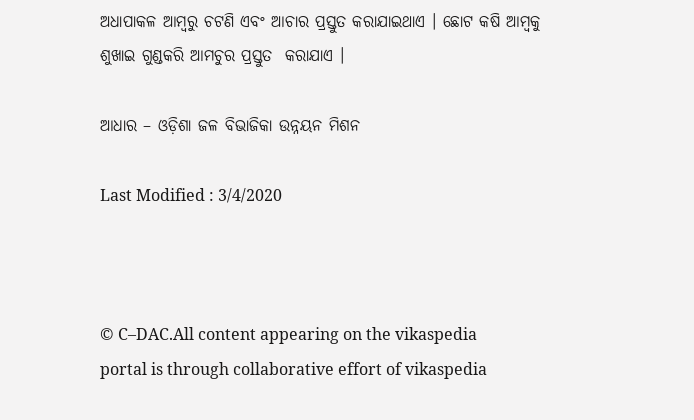ଅଧାପାକଳ ଆମ୍ବରୁ ଚଟଣି ଏବଂ ଆଚାର ପ୍ରସ୍ତୁତ କରାଯାଇଥାଏ । ଛୋଟ କଷି ଆମ୍ବକୁ ଶୁଖାଇ ଗୁଣ୍ଡକରି ଆମଚୁର ପ୍ରସ୍ତୁତ  କରାଯାଏ ।

ଆଧାର – ଓଡ଼ିଶା ଜଳ ବିଭାଜିକା ଉନ୍ନୟନ ମିଶନ

Last Modified : 3/4/2020



© C–DAC.All content appearing on the vikaspedia portal is through collaborative effort of vikaspedia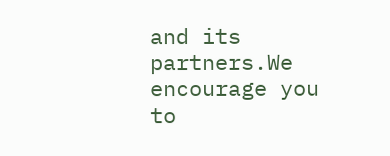and its partners.We encourage you to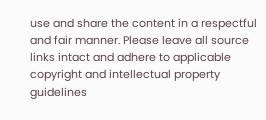use and share the content in a respectful and fair manner. Please leave all source links intact and adhere to applicable copyright and intellectual property guidelines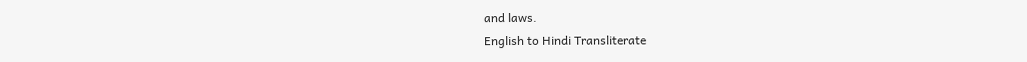and laws.
English to Hindi Transliterate